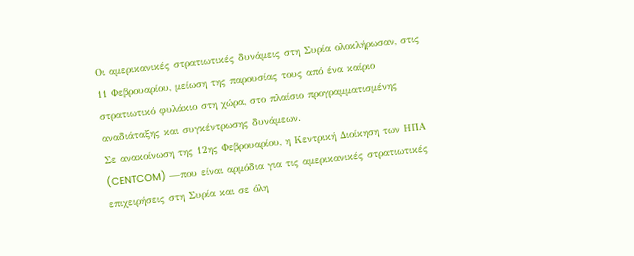Οι αμερικανικές στρατιωτικές δυνάμεις στη Συρία ολοκλήρωσαν, στις 11 Φεβρουαρίου, μείωση της παρουσίας τους από ένα καίριο στρατιωτικό φυλάκιο στη χώρα, στο πλαίσιο προγραμματισμένης αναδιάταξης και συγκέντρωσης δυνάμεων.
Σε ανακοίνωση της 12ης Φεβρουαρίου, η Κεντρική Διοίκηση των ΗΠΑ (CENTCOM) —που είναι αρμόδια για τις αμερικανικές στρατιωτικές επιχειρήσεις στη Συρία και σε όλη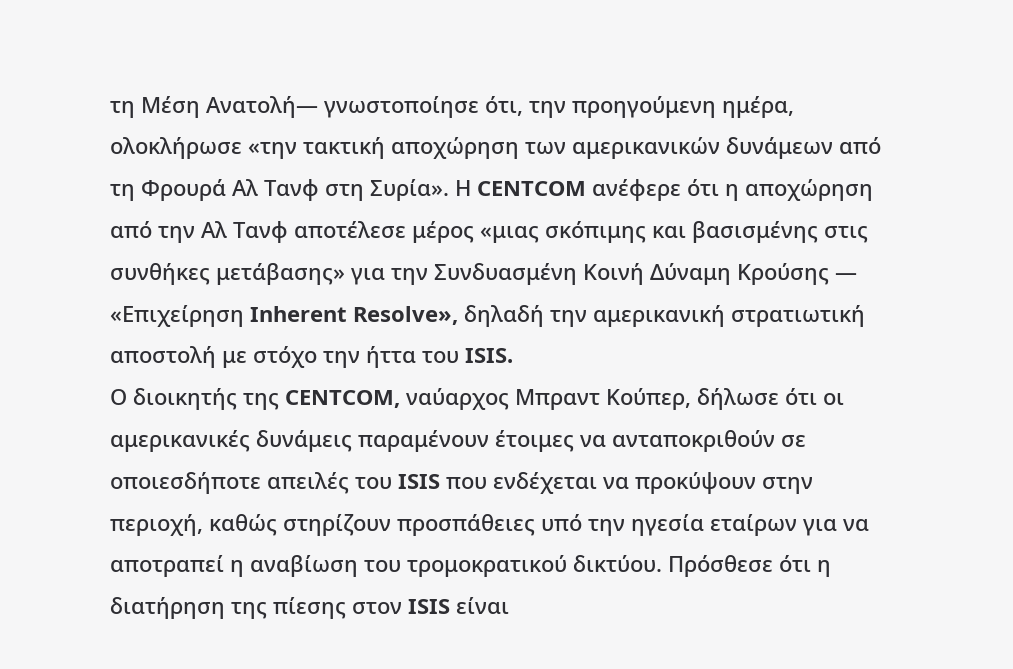τη Μέση Ανατολή— γνωστοποίησε ότι, την προηγούμενη ημέρα, ολοκλήρωσε «την τακτική αποχώρηση των αμερικανικών δυνάμεων από τη Φρουρά Αλ Τανφ στη Συρία». Η CENTCOM ανέφερε ότι η αποχώρηση από την Αλ Τανφ αποτέλεσε μέρος «μιας σκόπιμης και βασισμένης στις συνθήκες μετάβασης» για την Συνδυασμένη Κοινή Δύναμη Κρούσης — «Επιχείρηση Inherent Resolve», δηλαδή την αμερικανική στρατιωτική αποστολή με στόχο την ήττα του ISIS.
Ο διοικητής της CENTCOM, ναύαρχος Μπραντ Κούπερ, δήλωσε ότι οι αμερικανικές δυνάμεις παραμένουν έτοιμες να ανταποκριθούν σε οποιεσδήποτε απειλές του ISIS που ενδέχεται να προκύψουν στην περιοχή, καθώς στηρίζουν προσπάθειες υπό την ηγεσία εταίρων για να αποτραπεί η αναβίωση του τρομοκρατικού δικτύου. Πρόσθεσε ότι η διατήρηση της πίεσης στον ISIS είναι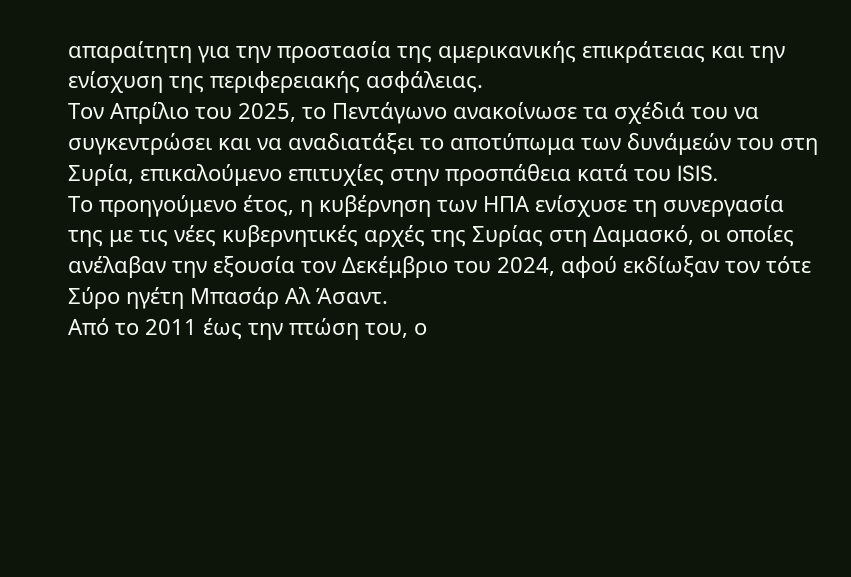απαραίτητη για την προστασία της αμερικανικής επικράτειας και την ενίσχυση της περιφερειακής ασφάλειας.
Τον Απρίλιο του 2025, το Πεντάγωνο ανακοίνωσε τα σχέδιά του να συγκεντρώσει και να αναδιατάξει το αποτύπωμα των δυνάμεών του στη Συρία, επικαλούμενο επιτυχίες στην προσπάθεια κατά του ISIS.
Το προηγούμενο έτος, η κυβέρνηση των ΗΠΑ ενίσχυσε τη συνεργασία της με τις νέες κυβερνητικές αρχές της Συρίας στη Δαμασκό, οι οποίες ανέλαβαν την εξουσία τον Δεκέμβριο του 2024, αφού εκδίωξαν τον τότε Σύρο ηγέτη Μπασάρ Αλ Άσαντ.
Από το 2011 έως την πτώση του, ο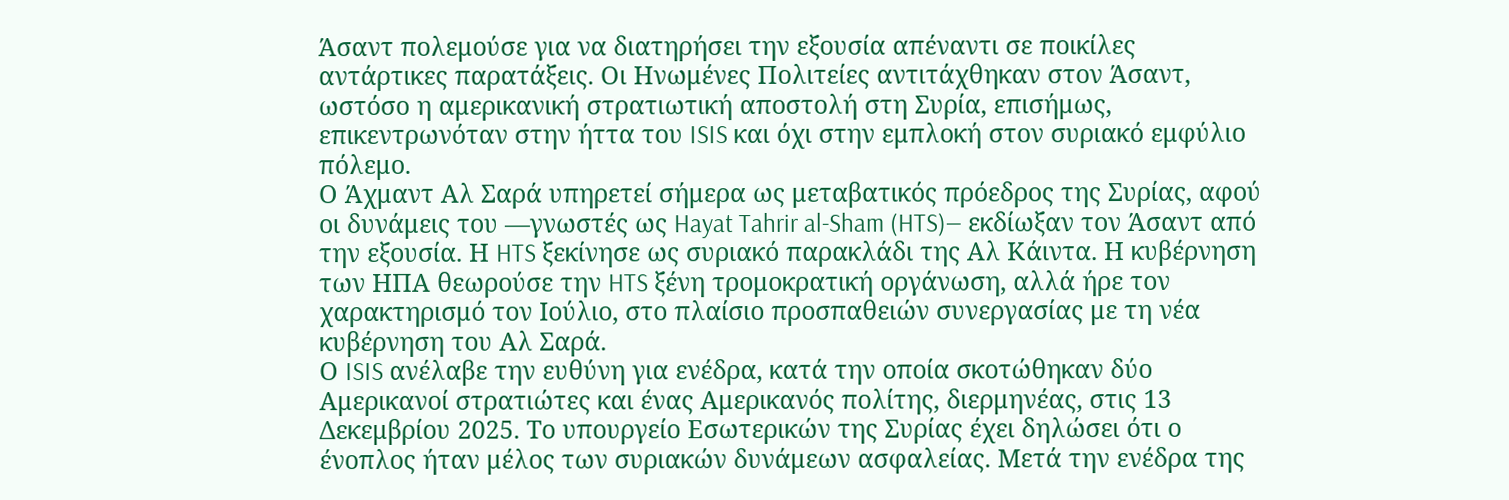Άσαντ πολεμούσε για να διατηρήσει την εξουσία απέναντι σε ποικίλες αντάρτικες παρατάξεις. Οι Ηνωμένες Πολιτείες αντιτάχθηκαν στον Άσαντ, ωστόσο η αμερικανική στρατιωτική αποστολή στη Συρία, επισήμως, επικεντρωνόταν στην ήττα του ISIS και όχι στην εμπλοκή στον συριακό εμφύλιο πόλεμο.
Ο Άχμαντ Αλ Σαρά υπηρετεί σήμερα ως μεταβατικός πρόεδρος της Συρίας, αφού οι δυνάμεις του —γνωστές ως Hayat Tahrir al-Sham (HTS)— εκδίωξαν τον Άσαντ από την εξουσία. Η HTS ξεκίνησε ως συριακό παρακλάδι της Αλ Κάιντα. Η κυβέρνηση των ΗΠΑ θεωρούσε την HTS ξένη τρομοκρατική οργάνωση, αλλά ήρε τον χαρακτηρισμό τον Ιούλιο, στο πλαίσιο προσπαθειών συνεργασίας με τη νέα κυβέρνηση του Αλ Σαρά.
Ο ISIS ανέλαβε την ευθύνη για ενέδρα, κατά την οποία σκοτώθηκαν δύο Αμερικανοί στρατιώτες και ένας Αμερικανός πολίτης, διερμηνέας, στις 13 Δεκεμβρίου 2025. Το υπουργείο Εσωτερικών της Συρίας έχει δηλώσει ότι ο ένοπλος ήταν μέλος των συριακών δυνάμεων ασφαλείας. Μετά την ενέδρα της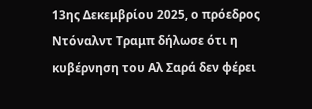13ης Δεκεμβρίου 2025, ο πρόεδρος Ντόναλντ Τραμπ δήλωσε ότι η κυβέρνηση του Αλ Σαρά δεν φέρει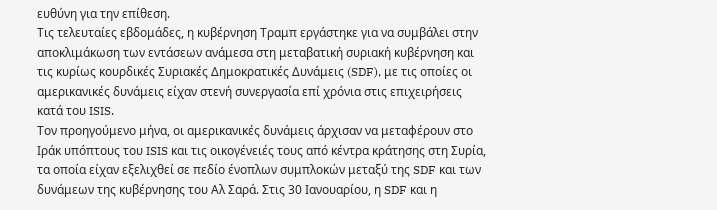ευθύνη για την επίθεση.
Τις τελευταίες εβδομάδες, η κυβέρνηση Τραμπ εργάστηκε για να συμβάλει στην αποκλιμάκωση των εντάσεων ανάμεσα στη μεταβατική συριακή κυβέρνηση και τις κυρίως κουρδικές Συριακές Δημοκρατικές Δυνάμεις (SDF), με τις οποίες οι αμερικανικές δυνάμεις είχαν στενή συνεργασία επί χρόνια στις επιχειρήσεις κατά του ISIS.
Τον προηγούμενο μήνα, οι αμερικανικές δυνάμεις άρχισαν να μεταφέρουν στο Ιράκ υπόπτους του ISIS και τις οικογένειές τους από κέντρα κράτησης στη Συρία, τα οποία είχαν εξελιχθεί σε πεδίο ένοπλων συμπλοκών μεταξύ της SDF και των δυνάμεων της κυβέρνησης του Αλ Σαρά. Στις 30 Ιανουαρίου, η SDF και η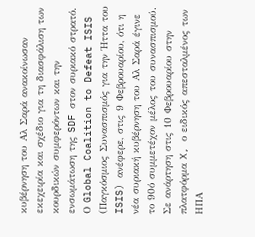κυβέρνηση του Αλ Σαρά ανακοίνωσαν εκεχειρία και σχέδιο για τη διασφάλιση των κουρδικών συμφερόντων και την ενσωμάτωση της SDF στον συριακό στρατό.
Ο Global Coalition to Defeat ISIS (Παγκόσμιος Συνασπισμός για την Ήττα του ISIS) ανέφερε, στις 9 Φεβρουαρίου, ότι η νέα συριακή κυβέρνηση του Αλ Σαρά έγινε το 90ό συμμετέχον μέλος του συνασπισμού.
Σε ανάρτηση στις 10 Φεβρουαρίου στην πλατφόρμα X, ο ειδικός απεσταλμένος των ΗΠΑ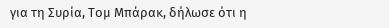για τη Συρία, Τομ Μπάρακ, δήλωσε ότι η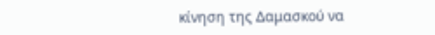κίνηση της Δαμασκού να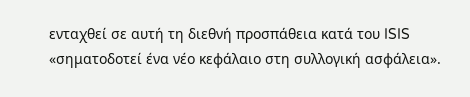ενταχθεί σε αυτή τη διεθνή προσπάθεια κατά του ISIS «σηματοδοτεί ένα νέο κεφάλαιο στη συλλογική ασφάλεια».